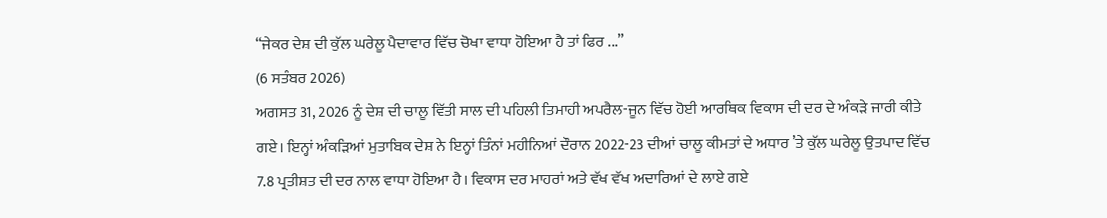“ਜੇਕਰ ਦੇਸ਼ ਦੀ ਕੁੱਲ ਘਰੇਲੂ ਪੈਦਾਵਾਰ ਵਿੱਚ ਚੋਖਾ ਵਾਧਾ ਹੋਇਆ ਹੈ ਤਾਂ ਫਿਰ ...”
(6 ਸਤੰਬਰ 2026)
ਅਗਸਤ 31, 2026 ਨੂੰ ਦੇਸ਼ ਦੀ ਚਾਲੂ ਵਿੱਤੀ ਸਾਲ ਦੀ ਪਹਿਲੀ ਤਿਮਾਹੀ ਅਪਰੈਲ-ਜੂਨ ਵਿੱਚ ਹੋਈ ਆਰਥਿਕ ਵਿਕਾਸ ਦੀ ਦਰ ਦੇ ਅੰਕੜੇ ਜਾਰੀ ਕੀਤੇ ਗਏ। ਇਨ੍ਹਾਂ ਅੰਕੜਿਆਂ ਮੁਤਾਬਿਕ ਦੇਸ਼ ਨੇ ਇਨ੍ਹਾਂ ਤਿੰਨਾਂ ਮਹੀਨਿਆਂ ਦੌਰਾਨ 2022-23 ਦੀਆਂ ਚਾਲੂ ਕੀਮਤਾਂ ਦੇ ਅਧਾਰ ’ਤੇ ਕੁੱਲ ਘਰੇਲੂ ਉਤਪਾਦ ਵਿੱਚ 7.8 ਪ੍ਰਤੀਸ਼ਤ ਦੀ ਦਰ ਨਾਲ ਵਾਧਾ ਹੋਇਆ ਹੈ। ਵਿਕਾਸ ਦਰ ਮਾਹਰਾਂ ਅਤੇ ਵੱਖ ਵੱਖ ਅਦਾਰਿਆਂ ਦੇ ਲਾਏ ਗਏ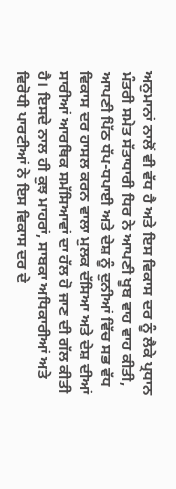ਅਨੁਮਾਨਾਂ ਨਾਲੋਂ ਵੀ ਵੱਧ ਹੈ ਅਤੇ ਇਸ ਵਿਕਾਸ ਦਰ ਨੂੰ ਲੈਕੇ ਪ੍ਰਧਾਨ ਮੰਤਰੀ ਸਮੇਤ ਸੱਤਾਧਾਰੀ ਧਿਰ ਨੇ ਆਪਣੀ ਖੂਬ ਵਾਹ ਵਾਹ ਕੀਤੀ, ਆਪਣੀ ਪਿੱਠ ਧੱਪ-ਧਪਾਈ ਅਤੇ ਦੇਸ਼ ਨੂੰ ਦੁਨੀਆਂ ਵਿੱਚ ਸਭ ਵੱਧ ਵਿਕਾਸ ਦਰ ਹਾਸਲ ਕਰਨ ਵਾਲਾ ਮੁਲਕ ਦੱਸਿਆ ਅਤੇ ਦੇਸ਼ ਦੀਆਂ ਸਾਰੀਆਂ ਆਰਥਿਕ ਸਮੱਸਿਆਵਾਂ ਦਾ ਹੱਲ ਹੋ ਜਾਣ ਦੀ ਗੱਲ ਕੀਤੀ ਹੈ। ਇਸਦੇ ਨਾਲ ਹੀ ਕੁਝ ਮਾਹਰਾਂ, ਸਾਬਕਾ ਅਧਿਕਾਰੀਆਂ ਅਤੇ ਵਿਰੋਧੀ ਪਾਰਟੀਆਂ ਨੇ ਇਸ ਵਿਕਾਸ ਦਰ ਦੇ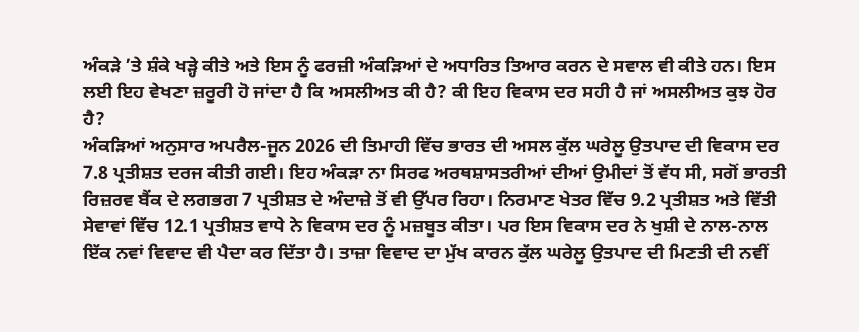ਅੰਕੜੇ ’ਤੇ ਸ਼ੰਕੇ ਖੜ੍ਹੇ ਕੀਤੇ ਅਤੇ ਇਸ ਨੂੰ ਫਰਜ਼ੀ ਅੰਕੜਿਆਂ ਦੇ ਅਧਾਰਿਤ ਤਿਆਰ ਕਰਨ ਦੇ ਸਵਾਲ ਵੀ ਕੀਤੇ ਹਨ। ਇਸ ਲਈ ਇਹ ਵੇਖਣਾ ਜ਼ਰੂਰੀ ਹੋ ਜਾਂਦਾ ਹੈ ਕਿ ਅਸਲੀਅਤ ਕੀ ਹੈ? ਕੀ ਇਹ ਵਿਕਾਸ ਦਰ ਸਹੀ ਹੈ ਜਾਂ ਅਸਲੀਅਤ ਕੁਝ ਹੋਰ ਹੈ?
ਅੰਕੜਿਆਂ ਅਨੁਸਾਰ ਅਪਰੈਲ-ਜੂਨ 2026 ਦੀ ਤਿਮਾਹੀ ਵਿੱਚ ਭਾਰਤ ਦੀ ਅਸਲ ਕੁੱਲ ਘਰੇਲੂ ਉਤਪਾਦ ਦੀ ਵਿਕਾਸ ਦਰ 7.8 ਪ੍ਰਤੀਸ਼ਤ ਦਰਜ ਕੀਤੀ ਗਈ। ਇਹ ਅੰਕੜਾ ਨਾ ਸਿਰਫ ਅਰਥਸ਼ਾਸਤਰੀਆਂ ਦੀਆਂ ਉਮੀਦਾਂ ਤੋਂ ਵੱਧ ਸੀ, ਸਗੋਂ ਭਾਰਤੀ ਰਿਜ਼ਰਵ ਬੈਂਕ ਦੇ ਲਗਭਗ 7 ਪ੍ਰਤੀਸ਼ਤ ਦੇ ਅੰਦਾਜ਼ੇ ਤੋਂ ਵੀ ਉੱਪਰ ਰਿਹਾ। ਨਿਰਮਾਣ ਖੇਤਰ ਵਿੱਚ 9.2 ਪ੍ਰਤੀਸ਼ਤ ਅਤੇ ਵਿੱਤੀ ਸੇਵਾਵਾਂ ਵਿੱਚ 12.1 ਪ੍ਰਤੀਸ਼ਤ ਵਾਧੇ ਨੇ ਵਿਕਾਸ ਦਰ ਨੂੰ ਮਜ਼ਬੂਤ ਕੀਤਾ। ਪਰ ਇਸ ਵਿਕਾਸ ਦਰ ਨੇ ਖੁਸ਼ੀ ਦੇ ਨਾਲ-ਨਾਲ ਇੱਕ ਨਵਾਂ ਵਿਵਾਦ ਵੀ ਪੈਦਾ ਕਰ ਦਿੱਤਾ ਹੈ। ਤਾਜ਼ਾ ਵਿਵਾਦ ਦਾ ਮੁੱਖ ਕਾਰਨ ਕੁੱਲ ਘਰੇਲੂ ਉਤਪਾਦ ਦੀ ਮਿਣਤੀ ਦੀ ਨਵੀਂ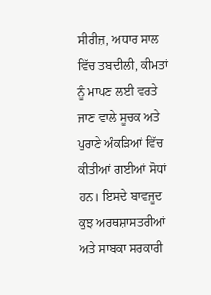ਸੀਰੀਜ਼, ਅਧਾਰ ਸਾਲ ਵਿੱਚ ਤਬਦੀਲੀ, ਕੀਮਤਾਂ ਨੂੰ ਮਾਪਣ ਲਈ ਵਰਤੇ ਜਾਣ ਵਾਲੇ ਸੂਚਕ ਅਤੇ ਪੁਰਾਣੇ ਅੰਕੜਿਆਂ ਵਿੱਚ ਕੀਤੀਆਂ ਗਈਆਂ ਸੋਧਾਂ ਹਨ। ਇਸਦੇ ਬਾਵਜੂਦ ਕੁਝ ਅਰਥਸ਼ਾਸਤਰੀਆਂ ਅਤੇ ਸਾਬਕਾ ਸਰਕਾਰੀ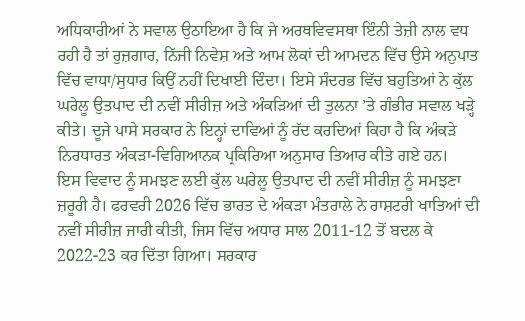ਅਧਿਕਾਰੀਆਂ ਨੇ ਸਵਾਲ ਉਠਾਇਆ ਹੈ ਕਿ ਜੇ ਅਰਥਵਿਵਸਥਾ ਇੰਨੀ ਤੇਜ਼ੀ ਨਾਲ ਵਧ ਰਹੀ ਹੈ ਤਾਂ ਰੁਜ਼ਗਾਰ, ਨਿੱਜੀ ਨਿਵੇਸ਼ ਅਤੇ ਆਮ ਲੋਕਾਂ ਦੀ ਆਮਦਨ ਵਿੱਚ ਉਸੇ ਅਨੁਪਾਤ ਵਿੱਚ ਵਾਧਾ/ਸੁਧਾਰ ਕਿਉਂ ਨਹੀਂ ਦਿਖਾਈ ਦਿੰਦਾ। ਇਸੇ ਸੰਦਰਭ ਵਿੱਚ ਬਹੁਤਿਆਂ ਨੇ ਕੁੱਲ ਘਰੇਲੂ ਉਤਪਾਦ ਦੀ ਨਵੀਂ ਸੀਰੀਜ਼ ਅਤੇ ਅੰਕੜਿਆਂ ਦੀ ਤੁਲਨਾ ’ਤੇ ਗੰਭੀਰ ਸਵਾਲ ਖੜ੍ਹੇ ਕੀਤੇ। ਦੂਜੇ ਪਾਸੇ ਸਰਕਾਰ ਨੇ ਇਨ੍ਹਾਂ ਦਾਵਿਆਂ ਨੂੰ ਰੱਦ ਕਰਦਿਆਂ ਕਿਹਾ ਹੈ ਕਿ ਅੰਕੜੇ ਨਿਰਧਾਰਤ ਅੰਕੜਾ-ਵਿਗਿਆਨਕ ਪ੍ਰਕਿਰਿਆ ਅਨੁਸਾਰ ਤਿਆਰ ਕੀਤੇ ਗਏ ਹਨ।
ਇਸ ਵਿਵਾਦ ਨੂੰ ਸਮਝਣ ਲਈ ਕੁੱਲ ਘਰੇਲੂ ਉਤਪਾਦ ਦੀ ਨਵੀਂ ਸੀਰੀਜ਼ ਨੂੰ ਸਮਝਣਾ ਜ਼ਰੂਰੀ ਹੈ। ਫਰਵਰੀ 2026 ਵਿੱਚ ਭਾਰਤ ਦੇ ਅੰਕੜਾ ਮੰਤਰਾਲੇ ਨੇ ਰਾਸ਼ਟਰੀ ਖਾਤਿਆਂ ਦੀ ਨਵੀਂ ਸੀਰੀਜ਼ ਜਾਰੀ ਕੀਤੀ, ਜਿਸ ਵਿੱਚ ਅਧਾਰ ਸਾਲ 2011-12 ਤੋਂ ਬਦਲ ਕੇ 2022-23 ਕਰ ਦਿੱਤਾ ਗਿਆ। ਸਰਕਾਰ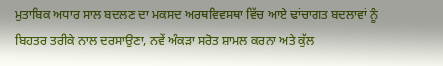ਮੁਤਾਬਿਕ ਅਧਾਰ ਸਾਲ ਬਦਲਣ ਦਾ ਮਕਸਦ ਅਰਥਵਿਵਸਥਾ ਵਿੱਚ ਆਏ ਢਾਂਚਾਗਤ ਬਦਲਾਵਾਂ ਨੂੰ ਬਿਹਤਰ ਤਰੀਕੇ ਨਾਲ ਦਰਸਾਉਣਾ, ਨਵੇਂ ਅੰਕੜਾ ਸਰੋਤ ਸ਼ਾਮਲ ਕਰਨਾ ਅਤੇ ਕੁੱਲ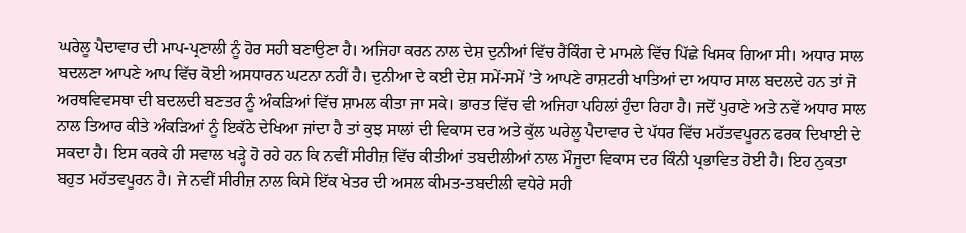ਘਰੇਲੂ ਪੈਦਾਵਾਰ ਦੀ ਮਾਪ-ਪ੍ਰਣਾਲੀ ਨੂੰ ਹੋਰ ਸਹੀ ਬਣਾਉਣਾ ਹੈ। ਅਜਿਹਾ ਕਰਨ ਨਾਲ ਦੇਸ਼ ਦੁਨੀਆਂ ਵਿੱਚ ਰੈਂਕਿੰਗ ਦੇ ਮਾਮਲੇ ਵਿੱਚ ਪਿੱਛੇ ਖਿਸਕ ਗਿਆ ਸੀ। ਅਧਾਰ ਸਾਲ ਬਦਲਣਾ ਆਪਣੇ ਆਪ ਵਿੱਚ ਕੋਈ ਅਸਧਾਰਨ ਘਟਨਾ ਨਹੀਂ ਹੈ। ਦੁਨੀਆ ਦੇ ਕਈ ਦੇਸ਼ ਸਮੇਂ-ਸਮੇਂ ’ਤੇ ਆਪਣੇ ਰਾਸ਼ਟਰੀ ਖਾਤਿਆਂ ਦਾ ਅਧਾਰ ਸਾਲ ਬਦਲਦੇ ਹਨ ਤਾਂ ਜੋ ਅਰਥਵਿਵਸਥਾ ਦੀ ਬਦਲਦੀ ਬਣਤਰ ਨੂੰ ਅੰਕੜਿਆਂ ਵਿੱਚ ਸ਼ਾਮਲ ਕੀਤਾ ਜਾ ਸਕੇ। ਭਾਰਤ ਵਿੱਚ ਵੀ ਅਜਿਹਾ ਪਹਿਲਾਂ ਹੁੰਦਾ ਰਿਹਾ ਹੈ। ਜਦੋਂ ਪੁਰਾਣੇ ਅਤੇ ਨਵੇਂ ਅਧਾਰ ਸਾਲ ਨਾਲ ਤਿਆਰ ਕੀਤੇ ਅੰਕੜਿਆਂ ਨੂੰ ਇਕੱਠੇ ਦੇਖਿਆ ਜਾਂਦਾ ਹੈ ਤਾਂ ਕੁਝ ਸਾਲਾਂ ਦੀ ਵਿਕਾਸ ਦਰ ਅਤੇ ਕੁੱਲ ਘਰੇਲੂ ਪੈਦਾਵਾਰ ਦੇ ਪੱਧਰ ਵਿੱਚ ਮਹੱਤਵਪੂਰਨ ਫਰਕ ਦਿਖਾਈ ਦੇ ਸਕਦਾ ਹੈ। ਇਸ ਕਰਕੇ ਹੀ ਸਵਾਲ ਖੜ੍ਹੇ ਹੋ ਰਹੇ ਹਨ ਕਿ ਨਵੀਂ ਸੀਰੀਜ਼ ਵਿੱਚ ਕੀਤੀਆਂ ਤਬਦੀਲੀਆਂ ਨਾਲ ਮੌਜੂਦਾ ਵਿਕਾਸ ਦਰ ਕਿੰਨੀ ਪ੍ਰਭਾਵਿਤ ਹੋਈ ਹੈ। ਇਹ ਨੁਕਤਾ ਬਹੁਤ ਮਹੱਤਵਪੂਰਨ ਹੈ। ਜੇ ਨਵੀਂ ਸੀਰੀਜ਼ ਨਾਲ ਕਿਸੇ ਇੱਕ ਖੇਤਰ ਦੀ ਅਸਲ ਕੀਮਤ-ਤਬਦੀਲੀ ਵਧੇਰੇ ਸਹੀ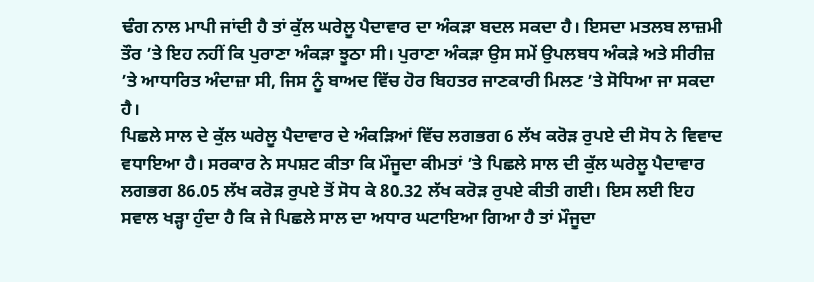ਢੰਗ ਨਾਲ ਮਾਪੀ ਜਾਂਦੀ ਹੈ ਤਾਂ ਕੁੱਲ ਘਰੇਲੂ ਪੈਦਾਵਾਰ ਦਾ ਅੰਕੜਾ ਬਦਲ ਸਕਦਾ ਹੈ। ਇਸਦਾ ਮਤਲਬ ਲਾਜ਼ਮੀ ਤੌਰ ’ਤੇ ਇਹ ਨਹੀਂ ਕਿ ਪੁਰਾਣਾ ਅੰਕੜਾ ਝੂਠਾ ਸੀ। ਪੁਰਾਣਾ ਅੰਕੜਾ ਉਸ ਸਮੇਂ ਉਪਲਬਧ ਅੰਕੜੇ ਅਤੇ ਸੀਰੀਜ਼ ’ਤੇ ਆਧਾਰਿਤ ਅੰਦਾਜ਼ਾ ਸੀ, ਜਿਸ ਨੂੰ ਬਾਅਦ ਵਿੱਚ ਹੋਰ ਬਿਹਤਰ ਜਾਣਕਾਰੀ ਮਿਲਣ ’ਤੇ ਸੋਧਿਆ ਜਾ ਸਕਦਾ ਹੈ।
ਪਿਛਲੇ ਸਾਲ ਦੇ ਕੁੱਲ ਘਰੇਲੂ ਪੈਦਾਵਾਰ ਦੇ ਅੰਕੜਿਆਂ ਵਿੱਚ ਲਗਭਗ 6 ਲੱਖ ਕਰੋੜ ਰੁਪਏ ਦੀ ਸੋਧ ਨੇ ਵਿਵਾਦ ਵਧਾਇਆ ਹੈ। ਸਰਕਾਰ ਨੇ ਸਪਸ਼ਟ ਕੀਤਾ ਕਿ ਮੌਜੂਦਾ ਕੀਮਤਾਂ ’ਤੇ ਪਿਛਲੇ ਸਾਲ ਦੀ ਕੁੱਲ ਘਰੇਲੂ ਪੈਦਾਵਾਰ ਲਗਭਗ 86.05 ਲੱਖ ਕਰੋੜ ਰੁਪਏ ਤੋਂ ਸੋਧ ਕੇ 80.32 ਲੱਖ ਕਰੋੜ ਰੁਪਏ ਕੀਤੀ ਗਈ। ਇਸ ਲਈ ਇਹ ਸਵਾਲ ਖੜ੍ਹਾ ਹੁੰਦਾ ਹੈ ਕਿ ਜੇ ਪਿਛਲੇ ਸਾਲ ਦਾ ਅਧਾਰ ਘਟਾਇਆ ਗਿਆ ਹੈ ਤਾਂ ਮੌਜੂਦਾ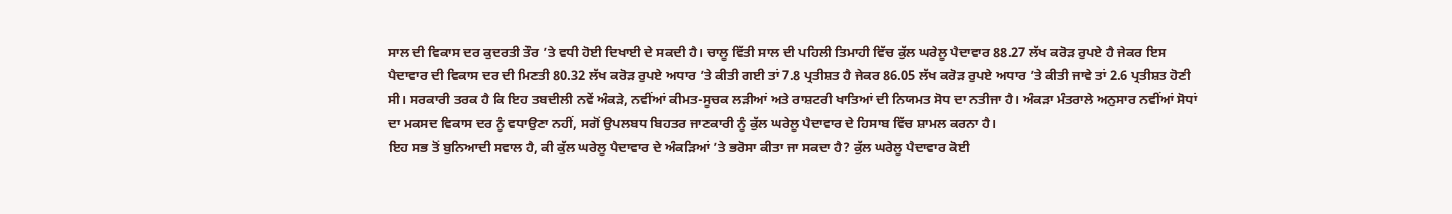ਸਾਲ ਦੀ ਵਿਕਾਸ ਦਰ ਕੁਦਰਤੀ ਤੌਰ ’ਤੇ ਵਧੀ ਹੋਈ ਦਿਖਾਈ ਦੇ ਸਕਦੀ ਹੈ। ਚਾਲੂ ਵਿੱਤੀ ਸਾਲ ਦੀ ਪਹਿਲੀ ਤਿਮਾਹੀ ਵਿੱਚ ਕੁੱਲ ਘਰੇਲੂ ਪੈਦਾਵਾਰ 88.27 ਲੱਖ ਕਰੋੜ ਰੁਪਏ ਹੈ ਜੇਕਰ ਇਸ ਪੈਦਾਵਾਰ ਦੀ ਵਿਕਾਸ ਦਰ ਦੀ ਮਿਣਤੀ 80.32 ਲੱਖ ਕਰੋੜ ਰੁਪਏ ਅਧਾਰ ’ਤੇ ਕੀਤੀ ਗਈ ਤਾਂ 7.8 ਪ੍ਰਤੀਸ਼ਤ ਹੈ ਜੇਕਰ 86.05 ਲੱਖ ਕਰੋੜ ਰੁਪਏ ਅਧਾਰ ’ਤੇ ਕੀਤੀ ਜਾਵੇ ਤਾਂ 2.6 ਪ੍ਰਤੀਸ਼ਤ ਹੋਣੀ ਸੀ। ਸਰਕਾਰੀ ਤਰਕ ਹੈ ਕਿ ਇਹ ਤਬਦੀਲੀ ਨਵੇਂ ਅੰਕੜੇ, ਨਵੀਂਆਂ ਕੀਮਤ-ਸੂਚਕ ਲੜੀਆਂ ਅਤੇ ਰਾਸ਼ਟਰੀ ਖਾਤਿਆਂ ਦੀ ਨਿਯਮਤ ਸੋਧ ਦਾ ਨਤੀਜਾ ਹੈ। ਅੰਕੜਾ ਮੰਤਰਾਲੇ ਅਨੁਸਾਰ ਨਵੀਂਆਂ ਸੋਧਾਂ ਦਾ ਮਕਸਦ ਵਿਕਾਸ ਦਰ ਨੂੰ ਵਧਾਉਣਾ ਨਹੀਂ, ਸਗੋਂ ਉਪਲਬਧ ਬਿਹਤਰ ਜਾਣਕਾਰੀ ਨੂੰ ਕੁੱਲ ਘਰੇਲੂ ਪੈਦਾਵਾਰ ਦੇ ਹਿਸਾਬ ਵਿੱਚ ਸ਼ਾਮਲ ਕਰਨਾ ਹੈ।
ਇਹ ਸਭ ਤੋਂ ਬੁਨਿਆਦੀ ਸਵਾਲ ਹੈ, ਕੀ ਕੁੱਲ ਘਰੇਲੂ ਪੈਦਾਵਾਰ ਦੇ ਅੰਕੜਿਆਂ ’ਤੇ ਭਰੋਸਾ ਕੀਤਾ ਜਾ ਸਕਦਾ ਹੈ? ਕੁੱਲ ਘਰੇਲੂ ਪੈਦਾਵਾਰ ਕੋਈ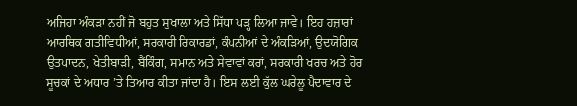ਅਜਿਹਾ ਅੰਕੜਾ ਨਹੀਂ ਜੋ ਬਹੁਤ ਸੁਖਾਲਾ ਅਤੇ ਸਿੱਧਾ ਪੜ੍ਹ ਲਿਆ ਜਾਵੇ। ਇਹ ਹਜ਼ਾਰਾਂ ਆਰਥਿਕ ਗਤੀਵਿਧੀਆਂ, ਸਰਕਾਰੀ ਰਿਕਾਰਡਾਂ, ਕੰਪਨੀਆਂ ਦੇ ਅੰਕੜਿਆਂ, ਉਦਯੋਗਿਕ ਉਤਪਾਦਨ, ਖੇਤੀਬਾੜੀ, ਬੈਂਕਿੰਗ, ਸਮਾਨ ਅਤੇ ਸੇਵਾਵਾਂ ਕਰਾਂ, ਸਰਕਾਰੀ ਖਰਚ ਅਤੇ ਹੋਰ ਸੂਚਕਾਂ ਦੇ ਅਧਾਰ ’ਤੇ ਤਿਆਰ ਕੀਤਾ ਜਾਂਦਾ ਹੈ। ਇਸ ਲਈ ਕੁੱਲ ਘਰੇਲੂ ਪੈਦਾਵਾਰ ਦੇ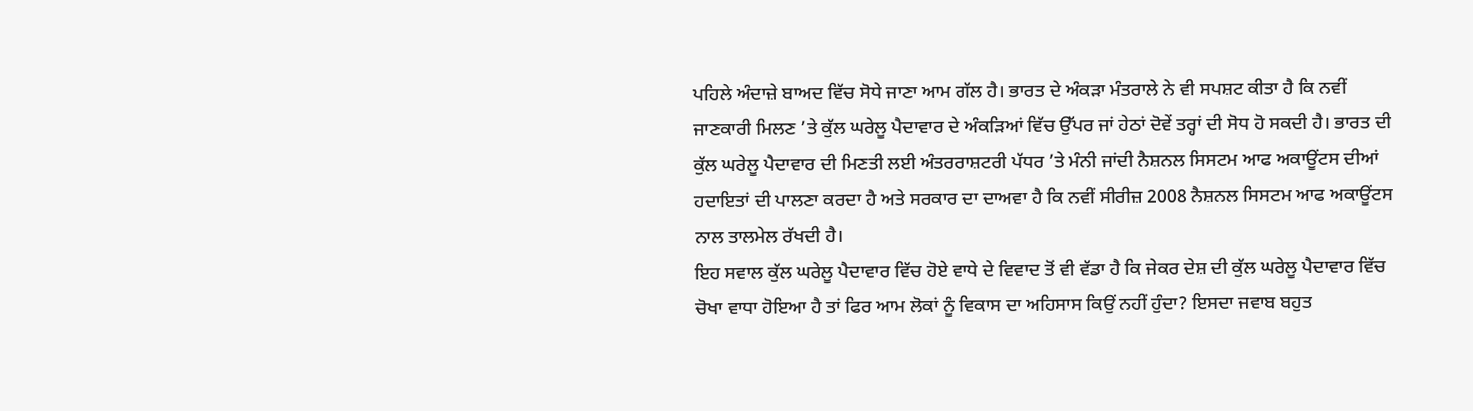ਪਹਿਲੇ ਅੰਦਾਜ਼ੇ ਬਾਅਦ ਵਿੱਚ ਸੋਧੇ ਜਾਣਾ ਆਮ ਗੱਲ ਹੈ। ਭਾਰਤ ਦੇ ਅੰਕੜਾ ਮੰਤਰਾਲੇ ਨੇ ਵੀ ਸਪਸ਼ਟ ਕੀਤਾ ਹੈ ਕਿ ਨਵੀਂ ਜਾਣਕਾਰੀ ਮਿਲਣ ’ਤੇ ਕੁੱਲ ਘਰੇਲੂ ਪੈਦਾਵਾਰ ਦੇ ਅੰਕੜਿਆਂ ਵਿੱਚ ਉੱਪਰ ਜਾਂ ਹੇਠਾਂ ਦੋਵੇਂ ਤਰ੍ਹਾਂ ਦੀ ਸੋਧ ਹੋ ਸਕਦੀ ਹੈ। ਭਾਰਤ ਦੀ ਕੁੱਲ ਘਰੇਲੂ ਪੈਦਾਵਾਰ ਦੀ ਮਿਣਤੀ ਲਈ ਅੰਤਰਰਾਸ਼ਟਰੀ ਪੱਧਰ ’ਤੇ ਮੰਨੀ ਜਾਂਦੀ ਨੈਸ਼ਨਲ ਸਿਸਟਮ ਆਫ ਅਕਾਊਂਟਸ ਦੀਆਂ ਹਦਾਇਤਾਂ ਦੀ ਪਾਲਣਾ ਕਰਦਾ ਹੈ ਅਤੇ ਸਰਕਾਰ ਦਾ ਦਾਅਵਾ ਹੈ ਕਿ ਨਵੀਂ ਸੀਰੀਜ਼ 2008 ਨੈਸ਼ਨਲ ਸਿਸਟਮ ਆਫ ਅਕਾਊਂਟਸ ਨਾਲ ਤਾਲਮੇਲ ਰੱਖਦੀ ਹੈ।
ਇਹ ਸਵਾਲ ਕੁੱਲ ਘਰੇਲੂ ਪੈਦਾਵਾਰ ਵਿੱਚ ਹੋਏ ਵਾਧੇ ਦੇ ਵਿਵਾਦ ਤੋਂ ਵੀ ਵੱਡਾ ਹੈ ਕਿ ਜੇਕਰ ਦੇਸ਼ ਦੀ ਕੁੱਲ ਘਰੇਲੂ ਪੈਦਾਵਾਰ ਵਿੱਚ ਚੋਖਾ ਵਾਧਾ ਹੋਇਆ ਹੈ ਤਾਂ ਫਿਰ ਆਮ ਲੋਕਾਂ ਨੂੰ ਵਿਕਾਸ ਦਾ ਅਹਿਸਾਸ ਕਿਉਂ ਨਹੀਂ ਹੁੰਦਾ? ਇਸਦਾ ਜਵਾਬ ਬਹੁਤ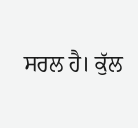ਸਰਲ ਹੈ। ਕੁੱਲ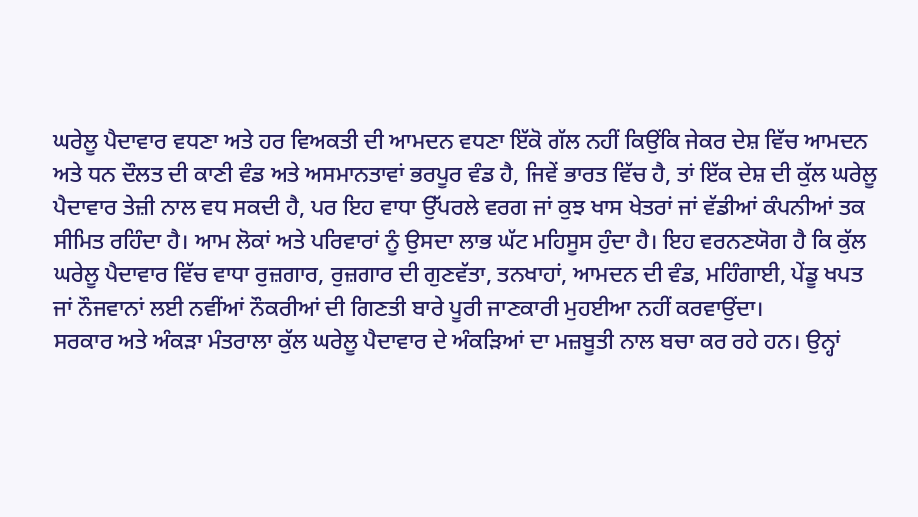ਘਰੇਲੂ ਪੈਦਾਵਾਰ ਵਧਣਾ ਅਤੇ ਹਰ ਵਿਅਕਤੀ ਦੀ ਆਮਦਨ ਵਧਣਾ ਇੱਕੋ ਗੱਲ ਨਹੀਂ ਕਿਉਂਕਿ ਜੇਕਰ ਦੇਸ਼ ਵਿੱਚ ਆਮਦਨ ਅਤੇ ਧਨ ਦੌਲਤ ਦੀ ਕਾਣੀ ਵੰਡ ਅਤੇ ਅਸਮਾਨਤਾਵਾਂ ਭਰਪੂਰ ਵੰਡ ਹੈ, ਜਿਵੇਂ ਭਾਰਤ ਵਿੱਚ ਹੈ, ਤਾਂ ਇੱਕ ਦੇਸ਼ ਦੀ ਕੁੱਲ ਘਰੇਲੂ ਪੈਦਾਵਾਰ ਤੇਜ਼ੀ ਨਾਲ ਵਧ ਸਕਦੀ ਹੈ, ਪਰ ਇਹ ਵਾਧਾ ਉੱਪਰਲੇ ਵਰਗ ਜਾਂ ਕੁਝ ਖਾਸ ਖੇਤਰਾਂ ਜਾਂ ਵੱਡੀਆਂ ਕੰਪਨੀਆਂ ਤਕ ਸੀਮਿਤ ਰਹਿੰਦਾ ਹੈ। ਆਮ ਲੋਕਾਂ ਅਤੇ ਪਰਿਵਾਰਾਂ ਨੂੰ ਉਸਦਾ ਲਾਭ ਘੱਟ ਮਹਿਸੂਸ ਹੁੰਦਾ ਹੈ। ਇਹ ਵਰਨਣਯੋਗ ਹੈ ਕਿ ਕੁੱਲ ਘਰੇਲੂ ਪੈਦਾਵਾਰ ਵਿੱਚ ਵਾਧਾ ਰੁਜ਼ਗਾਰ, ਰੁਜ਼ਗਾਰ ਦੀ ਗੁਣਵੱਤਾ, ਤਨਖਾਹਾਂ, ਆਮਦਨ ਦੀ ਵੰਡ, ਮਹਿੰਗਾਈ, ਪੇਂਡੂ ਖਪਤ ਜਾਂ ਨੌਜਵਾਨਾਂ ਲਈ ਨਵੀਂਆਂ ਨੌਕਰੀਆਂ ਦੀ ਗਿਣਤੀ ਬਾਰੇ ਪੂਰੀ ਜਾਣਕਾਰੀ ਮੁਹਈਆ ਨਹੀਂ ਕਰਵਾਉਂਦਾ।
ਸਰਕਾਰ ਅਤੇ ਅੰਕੜਾ ਮੰਤਰਾਲਾ ਕੁੱਲ ਘਰੇਲੂ ਪੈਦਾਵਾਰ ਦੇ ਅੰਕੜਿਆਂ ਦਾ ਮਜ਼ਬੂਤੀ ਨਾਲ ਬਚਾ ਕਰ ਰਹੇ ਹਨ। ਉਨ੍ਹਾਂ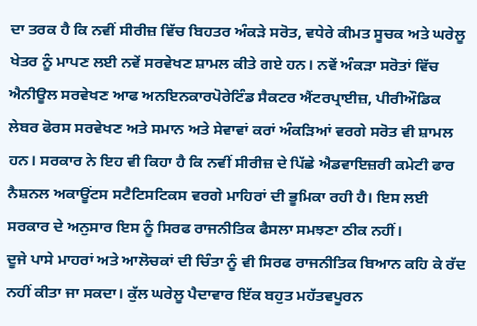ਦਾ ਤਰਕ ਹੈ ਕਿ ਨਵੀਂ ਸੀਰੀਜ਼ ਵਿੱਚ ਬਿਹਤਰ ਅੰਕੜੇ ਸਰੋਤ, ਵਧੇਰੇ ਕੀਮਤ ਸੂਚਕ ਅਤੇ ਘਰੇਲੂ ਖੇਤਰ ਨੂੰ ਮਾਪਣ ਲਈ ਨਵੇਂ ਸਰਵੇਖਣ ਸ਼ਾਮਲ ਕੀਤੇ ਗਏ ਹਨ। ਨਵੇਂ ਅੰਕੜਾ ਸਰੋਤਾਂ ਵਿੱਚ ਐਨੀਊਲ ਸਰਵੇਖਣ ਆਫ ਅਨਇਨਕਾਰਪੋਰੇਟਿੰਡ ਸੈਕਟਰ ਐਂਟਰਪ੍ਰਾਈਜ਼, ਪੀਰੀਔਡਿਕ ਲੇਬਰ ਫੋਰਸ ਸਰਵੇਖਣ ਅਤੇ ਸਮਾਨ ਅਤੇ ਸੇਵਾਵਾਂ ਕਰਾਂ ਅੰਕੜਿਆਂ ਵਰਗੇ ਸਰੋਤ ਵੀ ਸ਼ਾਮਲ ਹਨ। ਸਰਕਾਰ ਨੇ ਇਹ ਵੀ ਕਿਹਾ ਹੈ ਕਿ ਨਵੀਂ ਸੀਰੀਜ਼ ਦੇ ਪਿੱਛੇ ਐਡਵਾਇਜ਼ਰੀ ਕਮੇਟੀ ਫਾਰ ਨੈਸ਼ਨਲ ਅਕਾਊਂਟਸ ਸਟੈਟਿਸਟਿਕਸ ਵਰਗੇ ਮਾਹਿਰਾਂ ਦੀ ਭੂਮਿਕਾ ਰਹੀ ਹੈ। ਇਸ ਲਈ ਸਰਕਾਰ ਦੇ ਅਨੁਸਾਰ ਇਸ ਨੂੰ ਸਿਰਫ ਰਾਜਨੀਤਿਕ ਫੈਸਲਾ ਸਮਝਣਾ ਠੀਕ ਨਹੀਂ।
ਦੂਜੇ ਪਾਸੇ ਮਾਹਰਾਂ ਅਤੇ ਆਲੋਚਕਾਂ ਦੀ ਚਿੰਤਾ ਨੂੰ ਵੀ ਸਿਰਫ ਰਾਜਨੀਤਿਕ ਬਿਆਨ ਕਹਿ ਕੇ ਰੱਦ ਨਹੀਂ ਕੀਤਾ ਜਾ ਸਕਦਾ। ਕੁੱਲ ਘਰੇਲੂ ਪੈਦਾਵਾਰ ਇੱਕ ਬਹੁਤ ਮਹੱਤਵਪੂਰਨ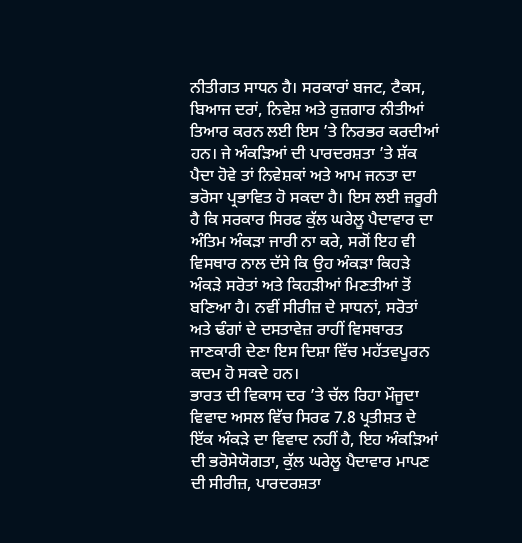ਨੀਤੀਗਤ ਸਾਧਨ ਹੈ। ਸਰਕਾਰਾਂ ਬਜਟ, ਟੈਕਸ, ਬਿਆਜ ਦਰਾਂ, ਨਿਵੇਸ਼ ਅਤੇ ਰੁਜ਼ਗਾਰ ਨੀਤੀਆਂ ਤਿਆਰ ਕਰਨ ਲਈ ਇਸ ’ਤੇ ਨਿਰਭਰ ਕਰਦੀਆਂ ਹਨ। ਜੇ ਅੰਕੜਿਆਂ ਦੀ ਪਾਰਦਰਸ਼ਤਾ ’ਤੇ ਸ਼ੱਕ ਪੈਦਾ ਹੋਵੇ ਤਾਂ ਨਿਵੇਸ਼ਕਾਂ ਅਤੇ ਆਮ ਜਨਤਾ ਦਾ ਭਰੋਸਾ ਪ੍ਰਭਾਵਿਤ ਹੋ ਸਕਦਾ ਹੈ। ਇਸ ਲਈ ਜ਼ਰੂਰੀ ਹੈ ਕਿ ਸਰਕਾਰ ਸਿਰਫ ਕੁੱਲ ਘਰੇਲੂ ਪੈਦਾਵਾਰ ਦਾ ਅੰਤਿਮ ਅੰਕੜਾ ਜਾਰੀ ਨਾ ਕਰੇ, ਸਗੋਂ ਇਹ ਵੀ ਵਿਸਥਾਰ ਨਾਲ ਦੱਸੇ ਕਿ ਉਹ ਅੰਕੜਾ ਕਿਹੜੇ ਅੰਕੜੇ ਸਰੋਤਾਂ ਅਤੇ ਕਿਹੜੀਆਂ ਮਿਣਤੀਆਂ ਤੋਂ ਬਣਿਆ ਹੈ। ਨਵੀਂ ਸੀਰੀਜ਼ ਦੇ ਸਾਧਨਾਂ, ਸਰੋਤਾਂ ਅਤੇ ਢੰਗਾਂ ਦੇ ਦਸਤਾਵੇਜ਼ ਰਾਹੀਂ ਵਿਸਥਾਰਤ ਜਾਣਕਾਰੀ ਦੇਣਾ ਇਸ ਦਿਸ਼ਾ ਵਿੱਚ ਮਹੱਤਵਪੂਰਨ ਕਦਮ ਹੋ ਸਕਦੇ ਹਨ।
ਭਾਰਤ ਦੀ ਵਿਕਾਸ ਦਰ ’ਤੇ ਚੱਲ ਰਿਹਾ ਮੌਜੂਦਾ ਵਿਵਾਦ ਅਸਲ ਵਿੱਚ ਸਿਰਫ 7.8 ਪ੍ਰਤੀਸ਼ਤ ਦੇ ਇੱਕ ਅੰਕੜੇ ਦਾ ਵਿਵਾਦ ਨਹੀਂ ਹੈ, ਇਹ ਅੰਕੜਿਆਂ ਦੀ ਭਰੋਸੇਯੋਗਤਾ, ਕੁੱਲ ਘਰੇਲੂ ਪੈਦਾਵਾਰ ਮਾਪਣ ਦੀ ਸੀਰੀਜ਼, ਪਾਰਦਰਸ਼ਤਾ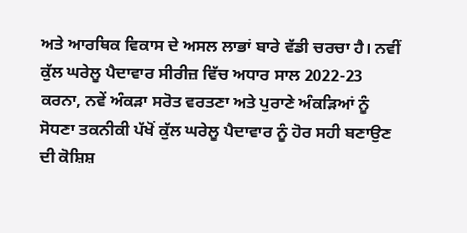ਅਤੇ ਆਰਥਿਕ ਵਿਕਾਸ ਦੇ ਅਸਲ ਲਾਭਾਂ ਬਾਰੇ ਵੱਡੀ ਚਰਚਾ ਹੈ। ਨਵੀਂ ਕੁੱਲ ਘਰੇਲੂ ਪੈਦਾਵਾਰ ਸੀਰੀਜ਼ ਵਿੱਚ ਅਧਾਰ ਸਾਲ 2022-23 ਕਰਨਾ, ਨਵੇਂ ਅੰਕੜਾ ਸਰੋਤ ਵਰਤਣਾ ਅਤੇ ਪੁਰਾਣੇ ਅੰਕੜਿਆਂ ਨੂੰ ਸੋਧਣਾ ਤਕਨੀਕੀ ਪੱਖੋਂ ਕੁੱਲ ਘਰੇਲੂ ਪੈਦਾਵਾਰ ਨੂੰ ਹੋਰ ਸਹੀ ਬਣਾਉਣ ਦੀ ਕੋਸ਼ਿਸ਼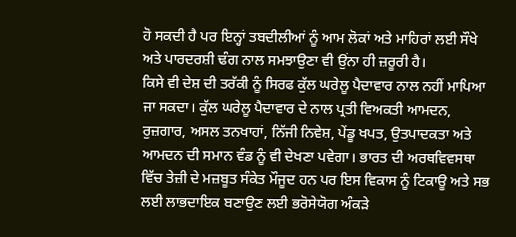ਹੋ ਸਕਦੀ ਹੈ ਪਰ ਇਨ੍ਹਾਂ ਤਬਦੀਲੀਆਂ ਨੂੰ ਆਮ ਲੋਕਾਂ ਅਤੇ ਮਾਹਿਰਾਂ ਲਈ ਸੌਖੇ ਅਤੇ ਪਾਰਦਰਸ਼ੀ ਢੰਗ ਨਾਲ ਸਮਝਾਉਣਾ ਵੀ ਉਂਨਾ ਹੀ ਜ਼ਰੂਰੀ ਹੈ।
ਕਿਸੇ ਵੀ ਦੇਸ਼ ਦੀ ਤਰੱਕੀ ਨੂੰ ਸਿਰਫ ਕੁੱਲ ਘਰੇਲੂ ਪੈਦਾਵਾਰ ਨਾਲ ਨਹੀਂ ਮਾਪਿਆ ਜਾ ਸਕਦਾ। ਕੁੱਲ ਘਰੇਲੂ ਪੈਦਾਵਾਰ ਦੇ ਨਾਲ ਪ੍ਰਤੀ ਵਿਅਕਤੀ ਆਮਦਨ, ਰੁਜ਼ਗਾਰ, ਅਸਲ ਤਨਖਾਹਾਂ, ਨਿੱਜੀ ਨਿਵੇਸ਼, ਪੇਂਡੂ ਖਪਤ, ਉਤਪਾਦਕਤਾ ਅਤੇ ਆਮਦਨ ਦੀ ਸਮਾਨ ਵੰਡ ਨੂੰ ਵੀ ਦੇਖਣਾ ਪਵੇਗਾ। ਭਾਰਤ ਦੀ ਅਰਥਵਿਵਸਥਾ ਵਿੱਚ ਤੇਜ਼ੀ ਦੇ ਮਜ਼ਬੂਤ ਸੰਕੇਤ ਮੌਜੂਦ ਹਨ ਪਰ ਇਸ ਵਿਕਾਸ ਨੂੰ ਟਿਕਾਊ ਅਤੇ ਸਭ ਲਈ ਲਾਭਦਾਇਕ ਬਣਾਉਣ ਲਈ ਭਰੋਸੇਯੋਗ ਅੰਕੜੇ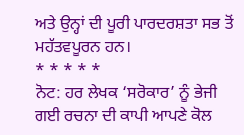ਅਤੇ ਉਨ੍ਹਾਂ ਦੀ ਪੂਰੀ ਪਾਰਦਰਸ਼ਤਾ ਸਭ ਤੋਂ ਮਹੱਤਵਪੂਰਨ ਹਨ।
* * * * *
ਨੋਟ: ਹਰ ਲੇਖਕ ‘ਸਰੋਕਾਰ’ ਨੂੰ ਭੇਜੀ ਗਈ ਰਚਨਾ ਦੀ ਕਾਪੀ ਆਪਣੇ ਕੋਲ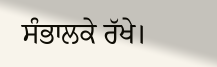ਸੰਭਾਲਕੇ ਰੱਖੇ।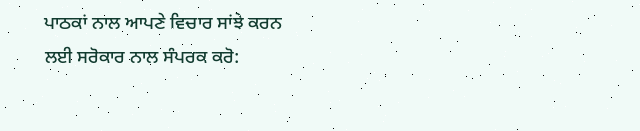ਪਾਠਕਾਂ ਨਾਲ ਆਪਣੇ ਵਿਚਾਰ ਸਾਂਝੇ ਕਰਨ ਲਈ ਸਰੋਕਾਰ ਨਾਲ ਸੰਪਰਕ ਕਰੋ: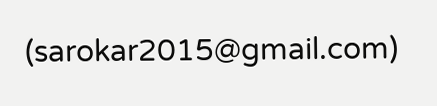(sarokar2015@gmail.com)